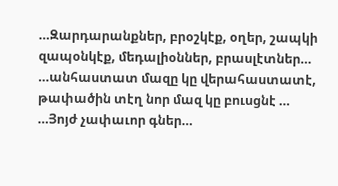…Զարդարանքներ, բրօշկէք, օղեր, շապկի զապօնկէք, մեդալիօններ, բրասլէտներ…
…անհաստատ մազը կը վերահաստատէ, թափածին տէղ նոր մազ կը բուսցնէ …
…Յոյժ չափաւոր գներ…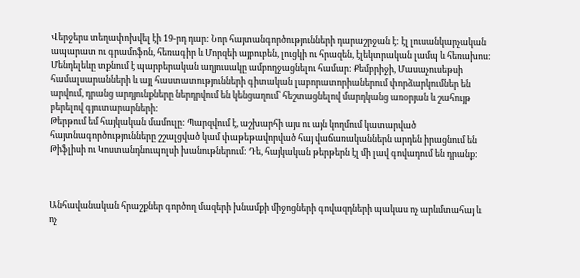Վերջերս տեղափոխվել էի 19-րդ դար: Նոր հայտանգործությունների դարաշրջան է: էլ լուսանկարչական ապարատ ու գրամոֆոն, հեռագիր և Մորզեի այբուբեն, լուցկի ու հրազեն, էլեկտրական լամպ և հեռախոս: Մենդելեևը տքնում է պարբերական աղյուսակը ամբողջացնելու համար: Քեմբրիջի, Մասաչուսեթսի համալսարանների և այլ հաստատությունների գիտական լաբորատորիաներում փորձարկումներ են արվում, դրանց արդյունքները ներդրվում են կենցաղում՝ հեշտացնելով մարդկանց առօրյան և շահույթ բերելով գյուտարարների:
Թերթում եմ հայկական մամուլը: Պարզվում է, աշխարհի այս ու այն կողմում կատարված հայտնագործությունները շշալցված կամ փաթեթավորված հայ վաճառականներն արդեն իրացնում են Թիֆլիսի ու Կոստանդնուպոլսի խանութներում: Դե, հայկական թերթերն էլ մի լավ գովադում են դրանք:



Անհավանական հրաշքներ գործող մազերի խնամքի միջոցների գովազդների պակաս ոչ արևմտահայ և ոչ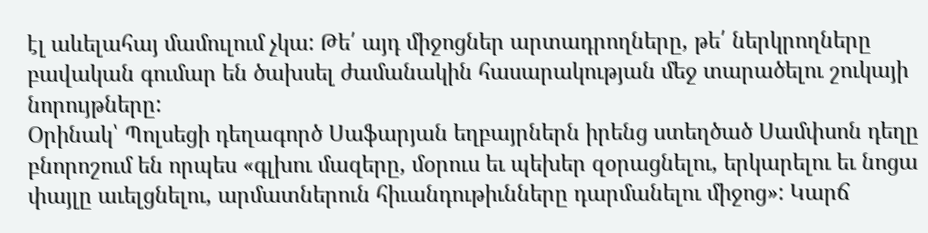էլ աևելահայ մամուլում չկա: Թե՛ այդ միջոցներ արտադրողները, թե՛ ներկրողները բավական գումար են ծախսել ժամանակին հասարակության մեջ տարածելու շուկայի նորույթները:
Օրինակ՝ Պոլսեցի դեղագործ Սաֆարյան եղբայրներն իրենց ստեղծած Սամփսոն դեղը բնորոշում են որպես «գլխու մազերը, մօրուս եւ պեխեր զօրացնելու, երկարելու եւ նոցա փայլը աւելցնելու, արմատներուն հիւանդութիւնները դարմանելու միջոց»: Կարճ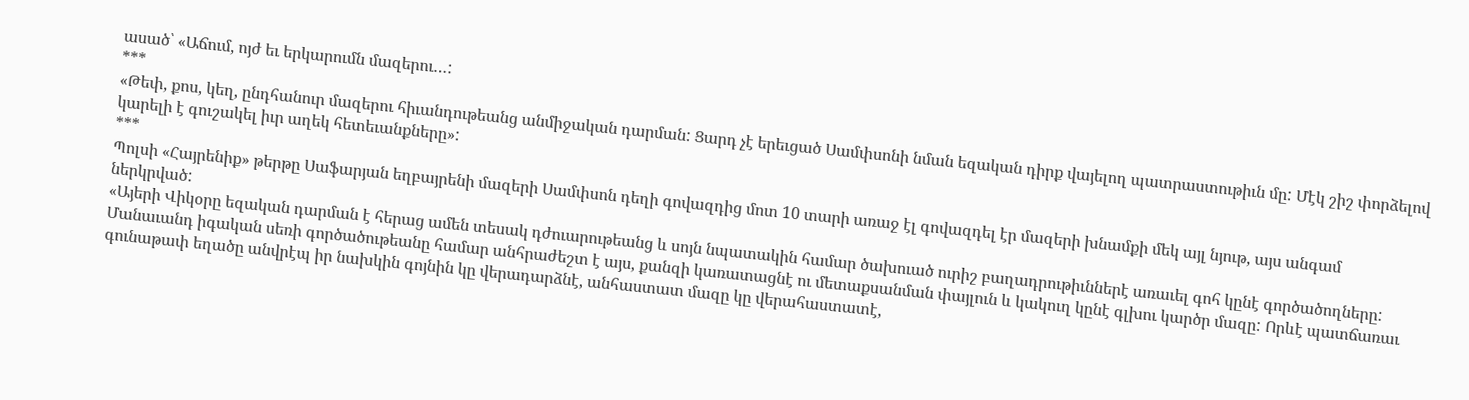ասած՝ «Աճում, ոյժ եւ երկարումն մազերու…:
***
«Թեփ, քոս, կեղ, ընդհանուր մազերու հիւանդութեանց անմիջական դարման: Ցարդ չէ երեւցած Սամփսոնի նման եզական դիրք վայելող պատրաստութիւն մը: Մէկ շիշ փորձելով կարելի է գուշակել իւր աղեկ հետեւանքները»:
***
Պոլսի «Հայրենիք» թերթը Սաֆարյան եղբայրենի մազերի Սամփսոն դեղի գովազդից մոտ 10 տարի առաջ էլ գովազդել էր մազերի խնամքի մեկ այլ նյութ, այս անգամ ներկրված:
«Այերի Վիկօրը եզական դարման է հերաց ամեն տեսակ դժուարութեանց և սոյն նպատակին համար ծախուած ուրիշ բաղադրութիւններէ առաւել գոհ կընէ գործածողները: Մանաւանդ իգական սեռի գործածութեանը համար անհրաժեշտ է այս, քանզի կառատացնէ ու մետաքսանման փայլուն և կակուղ կընէ գլխու կարծր մազը: Որևէ պատճառաւ գունաթափ եղածը անվրէպ իր նախկին գոյնին կը վերադարձնէ, անհաստատ մազը կը վերահաստատէ,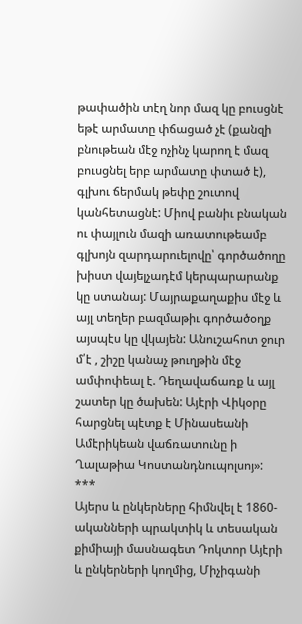թափածին տէղ նոր մազ կը բուսցնէ եթէ արմատը փճացած չէ (քանզի բնութեան մէջ ոչինչ կարող է մազ բուսցնել երբ արմատը փտած է), գլխու ճերմակ թեփը շուտով կանհետացնէ: Միով բանիւ բնական ու փայլուն մազի առատութեամբ գլխոյն զարդարուելովը՝ գործածողը խիստ վայելչադէմ կերպարարանք կը ստանայ: Մայրաքաղաքիս մէջ և այլ տեղեր բազմաթիւ գործածօղք այսպէս կը վկայեն: Անուշահոտ ջուր մ՛է , շիշը կանաչ թուղթին մէջ ամփոփեալ է. Դեղավաճառք և այլ շատեր կը ծախեն: Այէրի Վիկօրը հարցնել պէտք է Մինասեանի Ամէրիկեան վաճռատունը ի Ղալաթիա Կոստանդնուպոլսոյ»:
***
Այերս և ընկերները հիմնվել է 1860-ականների պրակտիկ և տեսական քիմիայի մասնագետ Դոկտոր Այէրի և ընկերների կողմից, Միչիգանի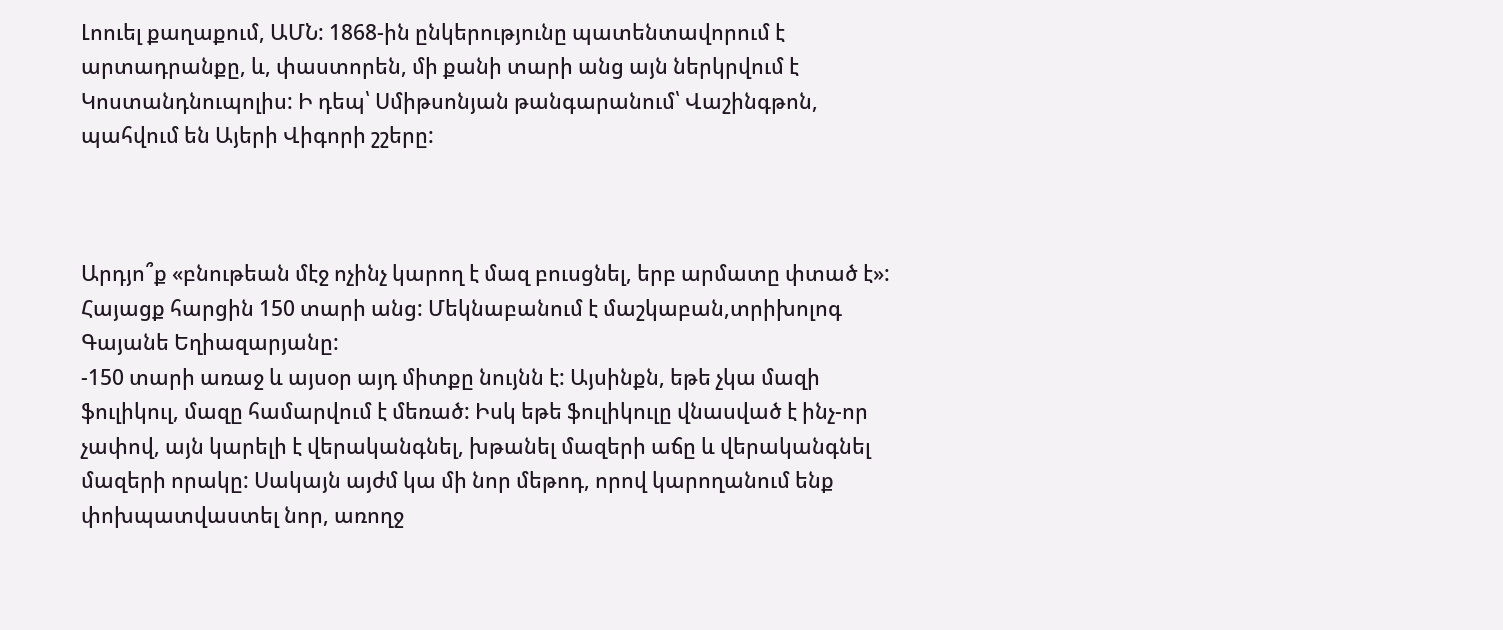Լոուել քաղաքում, ԱՄՆ: 1868-ին ընկերությունը պատենտավորում է արտադրանքը, և, փաստորեն, մի քանի տարի անց այն ներկրվում է Կոստանդնուպոլիս: Ի դեպ՝ Սմիթսոնյան թանգարանում՝ Վաշինգթոն, պահվում են Այերի Վիգորի շշերը:



Արդյո՞ք «բնութեան մէջ ոչինչ կարող է մազ բուսցնել, երբ արմատը փտած է»: Հայացք հարցին 150 տարի անց: Մեկնաբանում է մաշկաբան,տրիխոլոգ Գայանե Եղիազարյանը:
-150 տարի առաջ և այսօր այդ միտքը նույնն է: Այսինքն, եթե չկա մազի ֆուլիկուլ, մազը համարվում է մեռած: Իսկ եթե ֆուլիկուլը վնասված է ինչ-որ չափով, այն կարելի է վերականգնել, խթանել մազերի աճը և վերականգնել մազերի որակը: Սակայն այժմ կա մի նոր մեթոդ, որով կարողանում ենք փոխպատվաստել նոր, առողջ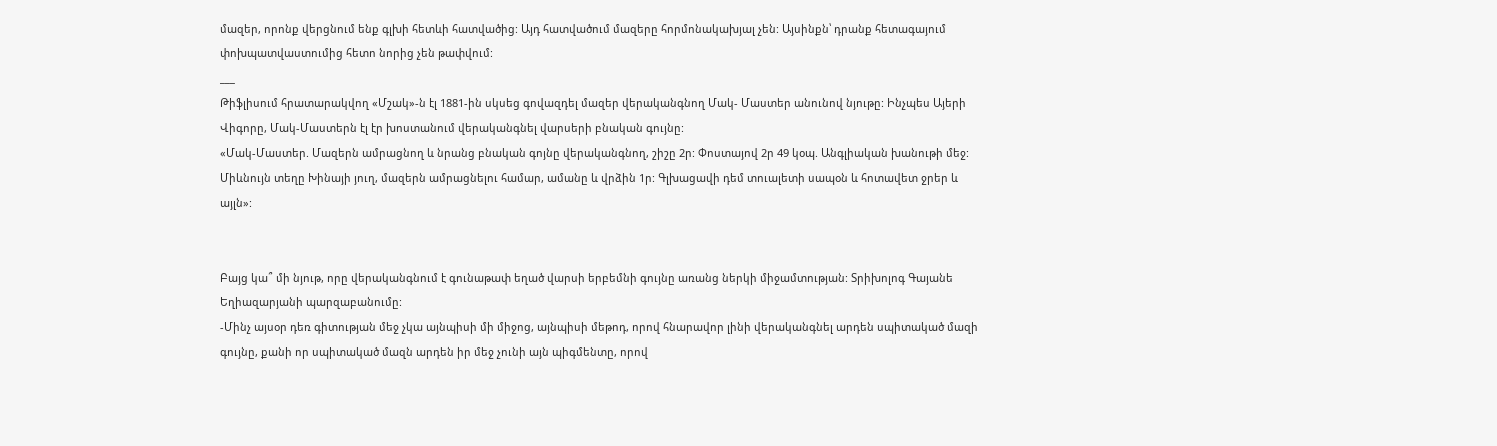մազեր, որոնք վերցնում ենք գլխի հետևի հատվածից: Այդ հատվածում մազերը հորմոնակախյալ չեն: Այսինքն՝ դրանք հետագայում փոխպատվաստումից հետո նորից չեն թափվում:
___
Թիֆլիսում հրատարակվող «Մշակ»-ն էլ 1881-ին սկսեց գովազդել մազեր վերականգնող Մակ- Մաստեր անունով նյութը: Ինչպես Այերի Վիգորը, Մակ-Մաստերն էլ էր խոստանում վերականգնել վարսերի բնական գույնը:
«Մակ-Մաստեր. Մազերն ամրացնող և նրանց բնական գոյնը վերականգնող, շիշը 2ր: Փոստայով 2ր 49 կօպ. Անգլիական խանութի մեջ: Միևնույն տեղը Խինայի յուղ, մազերն ամրացնելու համար, ամանը և վրձին 1ր: Գլխացավի դեմ տուալետի սապօն և հոտավետ ջրեր և այլն»:


Բայց կա՞ մի նյութ, որը վերականգնում է գունաթափ եղած վարսի երբեմնի գույնը առանց ներկի միջամտության: Տրիխոլոգ Գայանե Եղիազարյանի պարզաբանումը:
-Մինչ այսօր դեռ գիտության մեջ չկա այնպիսի մի միջոց, այնպիսի մեթոդ, որով հնարավոր լինի վերականգնել արդեն սպիտակած մազի գույնը, քանի որ սպիտակած մազն արդեն իր մեջ չունի այն պիգմենտը, որով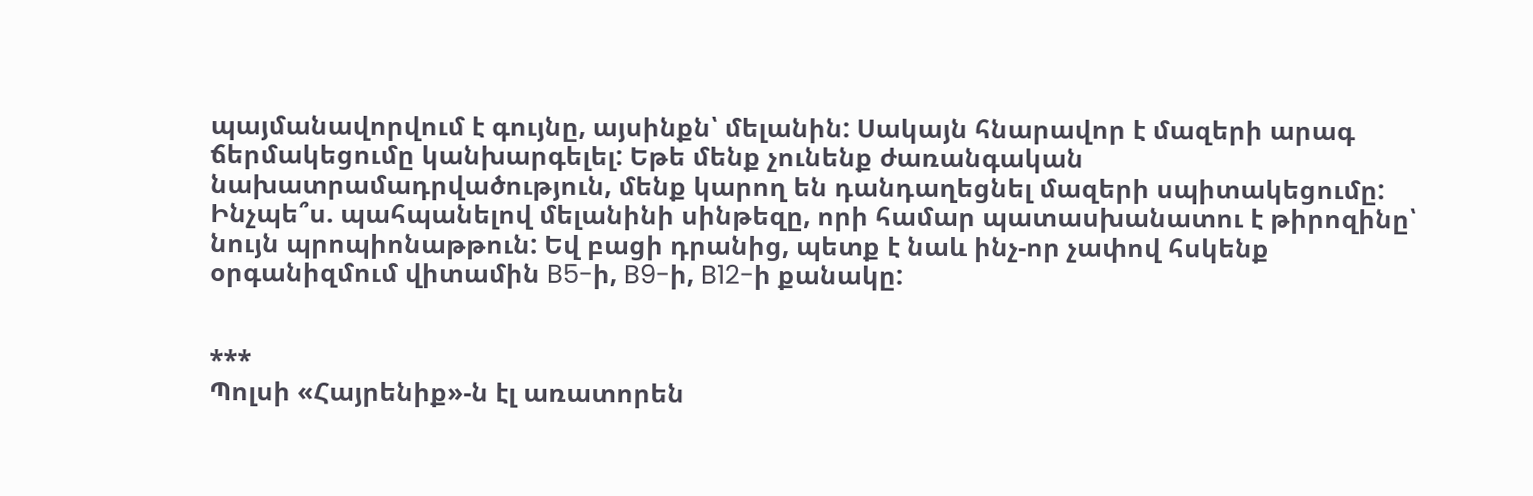պայմանավորվում է գույնը, այսինքն՝ մելանին: Սակայն հնարավոր է մազերի արագ ճերմակեցումը կանխարգելել: Եթե մենք չունենք ժառանգական նախատրամադրվածություն, մենք կարող են դանդաղեցնել մազերի սպիտակեցումը: Ինչպե՞ս. պահպանելով մելանինի սինթեզը, որի համար պատասխանատու է թիրոզինը՝ նույն պրոպիոնաթթուն: Եվ բացի դրանից, պետք է նաև ինչ-որ չափով հսկենք օրգանիզմում վիտամին B5-ի, B9-ի, B12-ի քանակը:


***
Պոլսի «Հայրենիք»-ն էլ առատորեն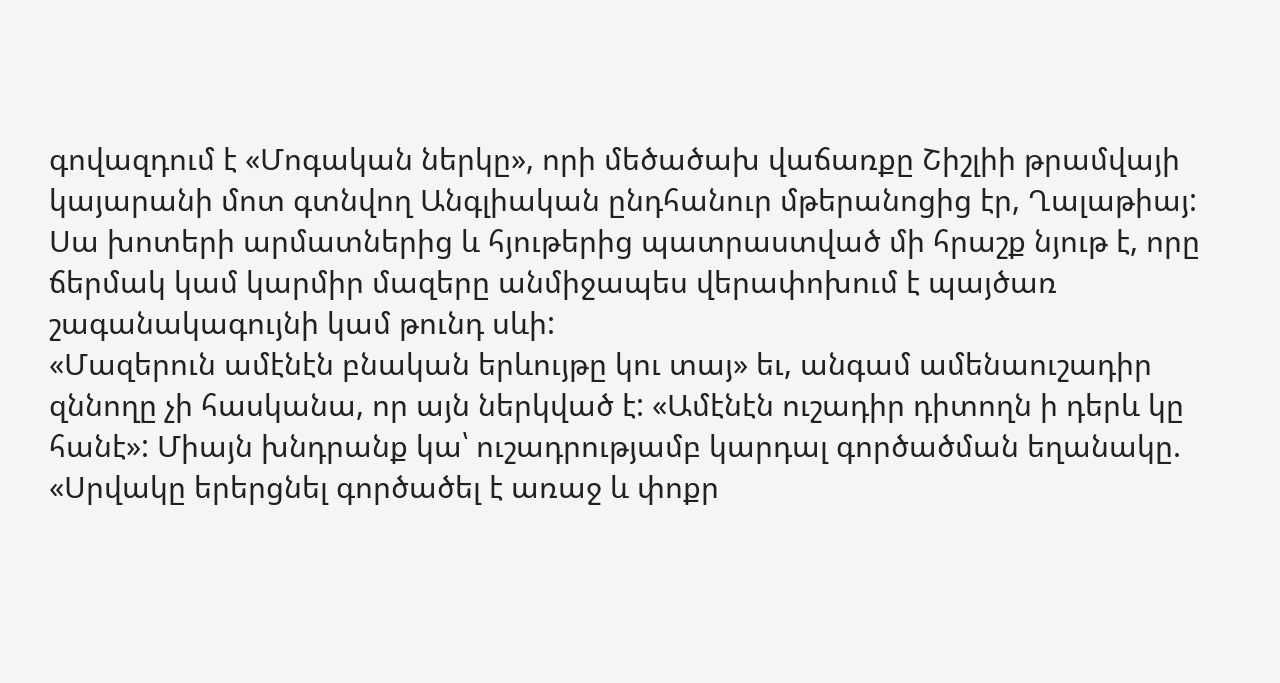գովազդում է «Մոգական ներկը», որի մեծածախ վաճառքը Շիշլիի թրամվայի կայարանի մոտ գտնվող Անգլիական ընդհանուր մթերանոցից էր, Ղալաթիայ:
Սա խոտերի արմատներից և հյութերից պատրաստված մի հրաշք նյութ է, որը ճերմակ կամ կարմիր մազերը անմիջապես վերափոխում է պայծառ շագանակագույնի կամ թունդ սևի:
«Մազերուն ամէնէն բնական երևույթը կու տայ» եւ, անգամ ամենաուշադիր զննողը չի հասկանա, որ այն ներկված է: «Ամէնէն ուշադիր դիտողն ի դերև կը հանէ»: Միայն խնդրանք կա՝ ուշադրությամբ կարդալ գործածման եղանակը.
«Սրվակը երերցնել գործածել է առաջ և փոքր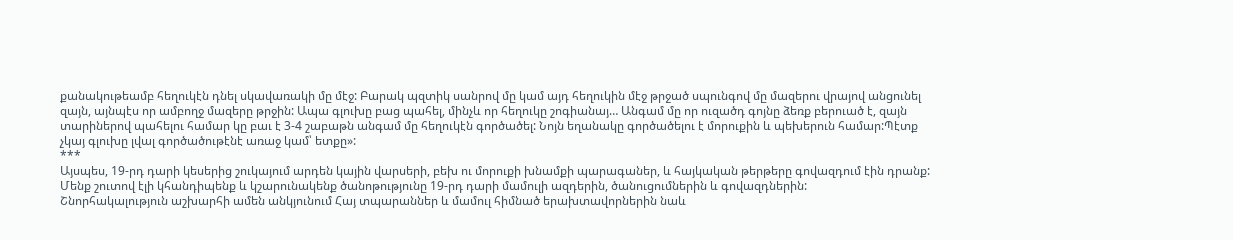քանակութեամբ հեղուկէն դնել սկավառակի մը մէջ: Բարակ պզտիկ սանրով մը կամ այդ հեղուկին մէջ թրջած սպունգով մը մազերու վրայով անցունել զայն, այնպէս որ ամբողջ մազերը թրջին: Ապա գլուխը բաց պահել, մինչև որ հեղուկը շոգիանայ… Անգամ մը որ ուզածդ գոյնը ձեռք բերուած է, զայն տարիներով պահելու համար կը բաւ է 3-4 շաբաթն անգամ մը հեղուկէն գործածել: Նոյն եղանակը գործածելու է մորուքին և պեխերուն համար:Պէտք չկայ գլուխը լվալ գործածութէնէ առաջ կամ՝ ետքը»:
***
Այսպես, 19-րդ դարի կեսերից շուկայում արդեն կային վարսերի, բեխ ու մորուքի խնամքի պարագաներ, և հայկական թերթերը գովազդում էին դրանք:
Մենք շուտով էլի կհանդիպենք և կշարունակենք ծանոթությունը 19-րդ դարի մամուլի ազդերին, ծանուցումներին և գովազդներին:
Շնորհակալություն աշխարհի ամեն անկյունում Հայ տպարաններ և մամուլ հիմնած երախտավորներին նաև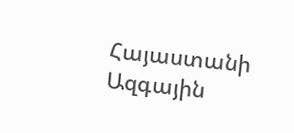Հայաստանի Ազգային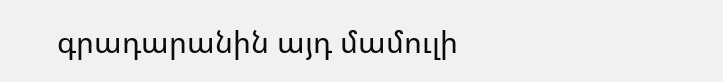գրադարանին այդ մամուլի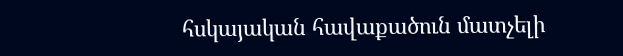հսկայական հավաքածուն մատչելի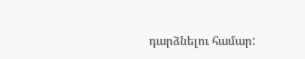դարձնելու համար: